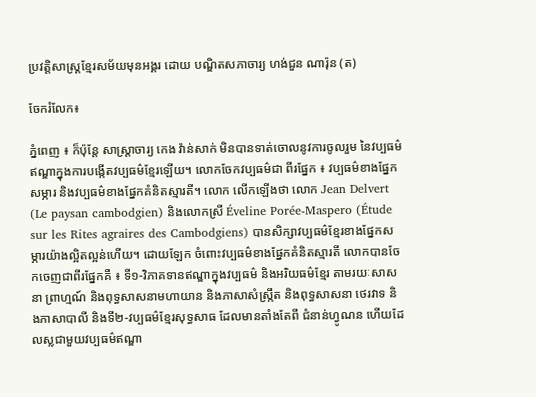ប្រវត្តិសាស្រ្តខ្មែរសម័យមុនអង្គរ ដោយ បណ្ឌិតសភាចារ្យ ហង់ជួន ណារ៉ុន (ត)

ចែករំលែក៖

ភ្នំពេញ ៖ ក៏ប៉ុន្តែ សាស្ត្រាចារ្យ កេង វ៉ាន់សាក់ មិនបានទាត់ចោលនូវការចូលរួម នៃវប្បធម៌ឥណ្ឌាក្នុងការបង្កើតវប្បធម៌ខ្មែរឡើយ។ លោកចែកវប្បធម៌ជា ពីរផ្នែក ៖ វប្បធម៌ខាងផ្នែកសម្ភារ និងវប្បធម៌ខាងផ្នែកគំនិតស្មារតី។ លោក លើកឡើងថា លោក Jean Delvert (Le paysan cambodgien) និងលោកស្រី Éveline Porée-Maspero (Étude sur les Rites agraires des Cambodgiens) បានសិក្សាវប្បធម៌ខ្មែរខាងផ្នែកសម្ភារយ៉ាងល្អិតល្អន់ហើយ។ ដោយឡែក ចំពោះវប្បធម៌ខាងផ្នែកគំនិតស្មារតី លោកបានចែកចេញជាពីរផ្នែកគឺ ៖ ទី១-វិភាគទានឥណ្ឌាក្នុងវប្បធម៌ និងអរិយធម៌ខ្មែរ តាមរយៈសាសនា ព្រាហ្មណ៍ និងពុទ្ធសាសនាមហាយាន និងភាសាសំស្ក្រឹត និងពុទ្ធសាសនា ថេរវាទ និងភាសាបាលី និងទី២-វប្បធម៌ខ្មែរសុទ្ធសាធ ដែលមានតាំងតែពី ជំនាន់ហ្វូណន ហើយដែលស្លជាមួយវប្បធម៌ឥណ្ឌា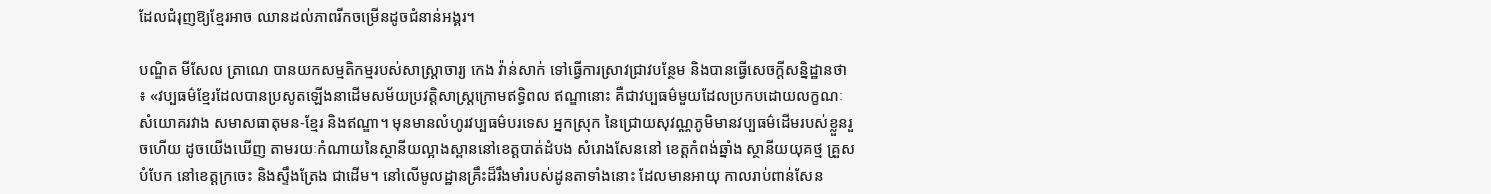ដែលជំរុញឱ្យខ្មែរអាច ឈានដល់ភាពរីកចម្រើនដូចជំនាន់អង្គរ។

បណ្ឌិត មីសែល ត្រាណេ បានយកសម្មតិកម្មរបស់សាស្ត្រាចារ្យ កេង វ៉ាន់សាក់ ទៅធ្វើការស្រាវជ្រាវបន្ថែម និងបានធ្វើសេចក្តីសន្និដ្ឋានថា ៖ «វប្បធម៌ខ្មែរដែលបានប្រសូតឡើងនាដើមសម័យប្រវត្តិសាស្រ្តក្រោមឥទ្ធិពល ឥណ្ឌានោះ គឺជាវប្បធម៌មួយដែលប្រកបដោយលក្ខណៈសំយោគរវាង សមាសធាតុមន-ខ្មែរ និងឥណ្ឌា។ មុនមានលំហូរវប្បធម៌បរទេស អ្នកស្រុក នៃជ្រោយសុវណ្ណភូមិមានវប្បធម៌ដើមរបស់ខ្លួនរួចហើយ ដូចយើងឃើញ តាមរយៈកំណាយនៃស្ថានីយល្អាងស្ពាននៅខេត្តបាត់ដំបង សំរោងសែននៅ ខេត្តកំពង់ឆ្នាំង ស្ថានីយយុគថ្ម គ្រួសបំបែក នៅខេត្តក្រចេះ និងស្ទឹងត្រែង ជាដើម។ នៅលើមូលដ្ឋានគ្រឹះដ៏រឹងមាំរបស់ដូនតាទាំងនោះ ដែលមានអាយុ កាលរាប់ពាន់សែន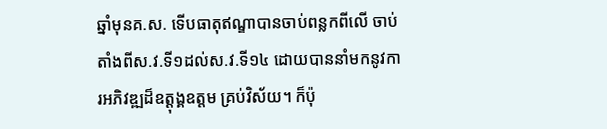ឆ្នាំមុនគ.ស. ទើបធាតុឥណ្ឌាបានចាប់ពន្លកពីលើ ចាប់ តាំងពីស.វ.ទី១ដល់ស.វ.ទី១៤ ដោយបាននាំមកនូវការអភិវឌ្ឍដ៏ឧត្តុង្គឧត្តម គ្រប់វិស័យ។ ក៏ប៉ុ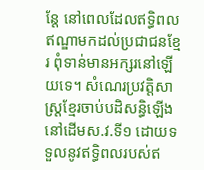ន្តែ នៅពេលដែលឥទ្ធិពលឥណ្ឌាមកដល់ប្រជាជនខ្មែរ ពុំទាន់មានអក្សរនៅឡើយទេ។ សំណេរប្រវត្តិសាស្ត្រខ្មែរចាប់បដិសន្ធិឡើងនៅដើមស.វ.ទី១ ដោយទទួលនូវឥទ្ធិពលរបស់ឥ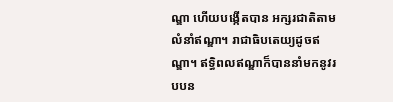ណ្ឌា ហើយបង្កើតបាន អក្សរជាតិតាមលំនាំឥណ្ឌា។ រាជាធិបតេយ្យដូចឥណ្ឌា។ ឥទ្ធិពលឥណ្ឌាក៏បាននាំមកនូវរបបន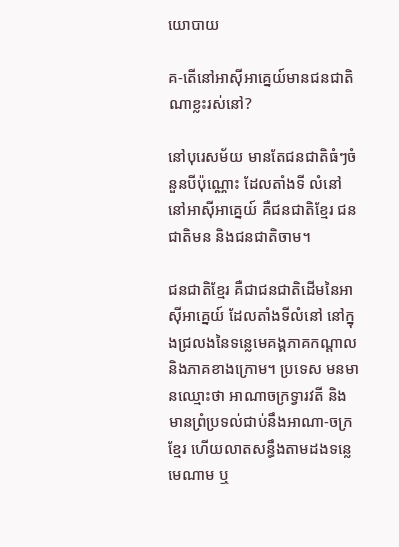យោបាយ

គ-តើនៅអាស៊ីអាគ្នេយ៍មានជនជាតិណាខ្លះរស់នៅ?

នៅបុរេសម័យ មានតែជនជាតិធំៗចំនួនបីប៉ុណ្ណោះ ដែលតាំងទី លំនៅនៅអាស៊ីអាគ្នេយ៍ គឺជនជាតិខ្មែរ ជនជាតិមន និងជនជាតិចាម។

ជនជាតិខ្មែរ គឺជាជនជាតិដើមនៃអាស៊ីអាគ្នេយ៍ ដែលតាំងទីលំនៅ នៅក្នុងជ្រលងនៃទន្លេមេគង្គភាគកណ្តាល និងភាគខាងក្រោម។ ប្រទេស មនមានឈ្មោះថា អាណាចក្រទ្វារវតី និងមានព្រំប្រទល់ជាប់នឹងអាណា-ចក្រខ្មែរ ហើយលាតសន្ធឹងតាមដងទន្លេមេណាម ឬ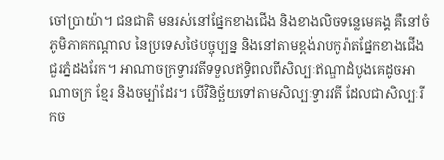ចៅប្រាយ៉ា។ ជនជាតិ មនរស់នៅផ្នែកខាងជើង និងខាងលិចទន្លេមេគង្គ គឺនៅចំភូមិភាគកណ្តាល នៃប្រទេសថៃបច្ចុប្បន្ន និងនៅតាមខ្ពង់រាបកូរ៉ាតផ្នែកខាងជើងជួរភ្នំដងរែក។ អាណាចក្រទ្វារវតីទទួលឥទ្ធិពលពីសិល្បៈឥណ្ឌាដំបូងគេដូចអាណាចក្រ ខ្មែរ និងចម្ប៉ាដែរ។ បើវិនិច្ឆ័យទៅតាមសិល្បៈទ្វារវតី ដែលជាសិល្បៈរីកច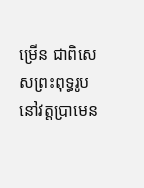ម្រើន ជាពិសេសព្រះពុទ្ធរូបនៅវត្តប្រាមេន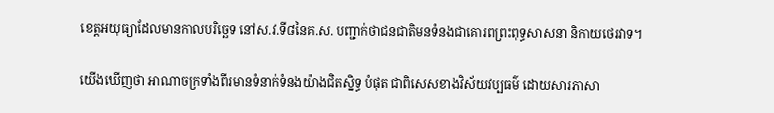ខេត្តអយុធ្យាដែលមានកាលបរិច្ឆេទ នៅស.វ.ទី៨នៃគ.ស. បញ្ជាក់ថាជនជាតិមនទំនងជាគោរពព្រះពុទ្ធសាសនា និកាយថេរវាទ។

យើងឃើញថា អាណាចក្រទាំងពីរមានទំនាក់ទំនងយ៉ាងជិតស្និទ្ធ បំផុត ជាពិសេសខាងវិស័យវប្បធម៌ ដោយសារភាសា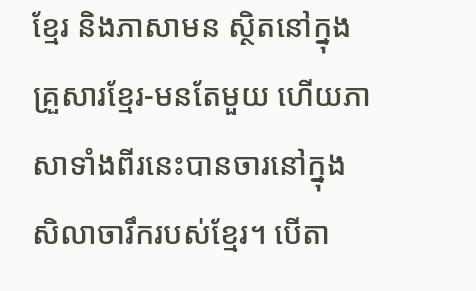ខ្មែរ និងភាសាមន ស្ថិតនៅក្នុងគ្រួសារខ្មែរ-មនតែមួយ ហើយភាសាទាំងពីរនេះបានចារនៅក្នុង សិលាចារឹករបស់ខ្មែរ។ បើតា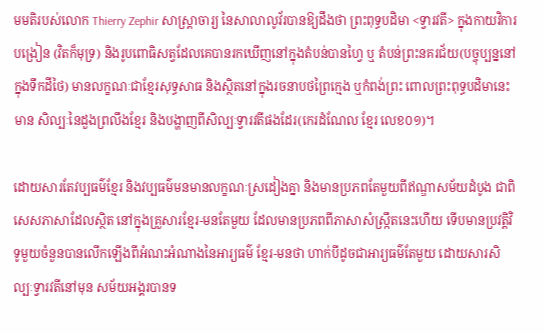មមតិរបស់លោក Thierry Zephir សាស្ត្រាចារ្យ នៃសាលាលូវ័របានឱ្យដឹងថា ព្រះពុទ្ធបដិមា <ទ្វារវតី> ក្នុងកាយវិការបង្រៀន (វិតក៏មុទ្រ) និងរូបពោធិសត្វដែលគេបានរកឃើញនៅក្នុងតំបន់បានហ្វៃ ឬ តំបន់ព្រះនគរជ័យ(បច្ចុប្បន្ននៅក្នុងទឹកដីថៃ) មានលក្ខណៈជាខ្មែរសុទ្ធសាធ និងស្ថិតនៅក្នុងរចនាបថព្រៃក្មេង ឬកំពង់ព្រះ ពោលព្រះពុទ្ធបដិមានេះមាន សិល្បៈនៃដួងព្រលឹងខ្មែរ និងបង្ហាញពីសិល្បៈទ្វារវតីផងដែរ(កេរដំណែល ខ្មែរ លេខ០១)។

ដោយសារតែវប្បធម៌ខ្មែរ និងវប្បធម៌មនមានលក្ខណៈស្រដៀងគ្នា និងមានប្រភពតែមួយពីឥណ្ឌាសម័យដំបូង ជាពិសេសភាសាដែលស្ថិត នៅក្នុងគ្រួសារខ្មែរ-មនតែមួយ ដែលមានប្រភពពីភាសាសំស្ក្រឹតនេះហើយ ទើបមានប្រវត្តិវិទូមួយចំនួនបានលើកឡើងពីអំណះអំណាងនៃអារ្យធម៌ ខ្មែរ-មនថា ហាក់បីដូចជាអារ្យធម៌តែមួយ ដោយសារសិល្បៈទ្វារវតីនៅមុន សម័យអង្គរបានទ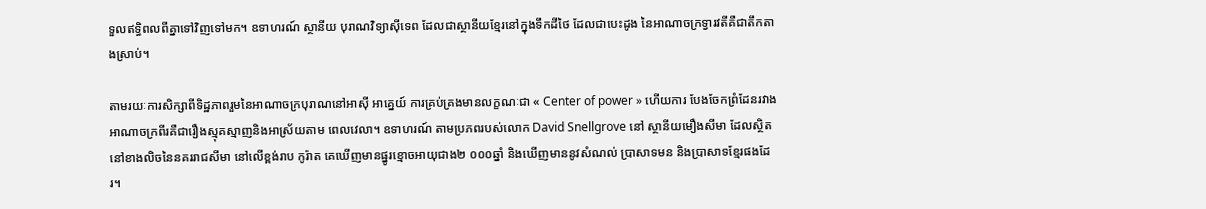ទួលឥទ្ធិពលពីគ្នាទៅវិញទៅមក។ ឧទាហរណ៍ ស្ថានីយ បុរាណវិទ្យាស៊ីទេព ដែលជាស្ថានីយខ្មែរនៅក្នុងទឹកដីថៃ ដែលជាបេះដូង នៃអាណាចក្រទ្វារវតីគឺជាតឹកតាងស្រាប់។

តាមរយៈការសិក្សាពីទិដ្ឋភាពរួមនៃអាណាចក្របុរាណនៅអាស៊ី អាគ្នេយ៍ ការគ្រប់គ្រងមានលក្ខណៈជា « Center of power » ហើយការ បែងចែកព្រំដែនរវាងអាណាចក្រពីរគឺជារឿងស្មុគស្មាញនិងអាស្រ័យតាម ពេលវេលា។ ឧទាហរណ៍ តាមប្រភពរបស់លោក David Snellgrove នៅ ស្ថានីយមឿងសីមា ដែលស្ថិតនៅខាងលិចនៃនគររាជសីមា នៅលើខ្ពង់រាប កូរ៉ាត គេឃើញមានផ្នូរខ្មោចអាយុជាង២ ០០០ឆ្នាំ និងឃើញមាននូវសំណល់ ប្រាសាទមន និងប្រាសាទខ្មែរផងដែរ។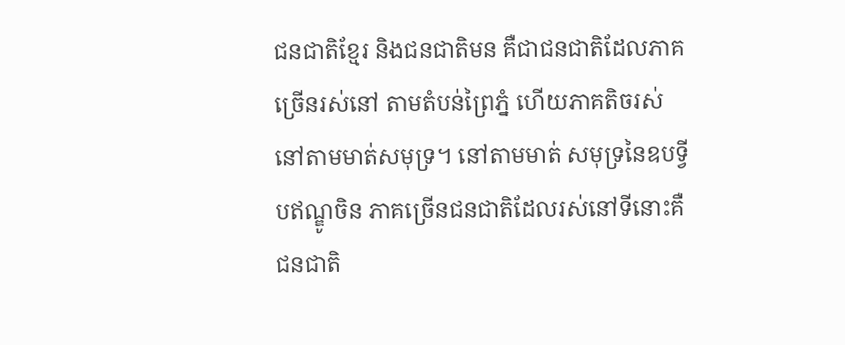ជនជាតិខ្មែរ និងជនជាតិមន គឺជាជនជាតិដែលភាគច្រើនរស់នៅ តាមតំបន់ព្រៃភ្នំ ហើយភាគតិចរស់នៅតាមមាត់សមុទ្រ។ នៅតាមមាត់ សមុទ្រនៃឧបទ្វីបឥណ្ឌូចិន ភាគច្រើនជនជាតិដែលរស់នៅទីនោះគឺជនជាតិ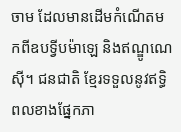ចាម ដែលមានដើមកំណើតមកពីឧបទ្វីបម៉ាឡេ និងឥណ្ឌូណេស៊ី។ ជនជាតិ ខ្មែរទទួលនូវឥទ្ធិពលខាងផ្នែកភា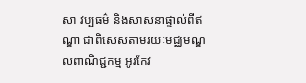សា វប្បធម៌ និងសាសនាផ្ទាល់ពីឥណ្ឌា ជាពិសេសតាមរយៈមជ្ឈមណ្ឌលពាណិជ្ជកម្ម អូរកែវ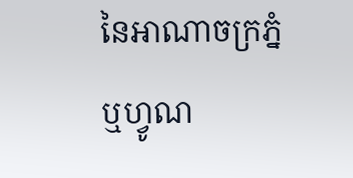នៃអាណាចក្រភ្នំ ឬហ្វូណ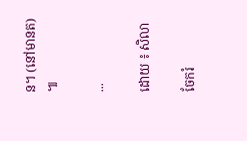ន។ (នៅមានត) ៕

...

ដោយ ៖ សិលា

ចែករំ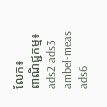លែក៖
ពាណិជ្ជកម្ម៖
ads2 ads3 ambel-meas ads6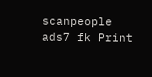scanpeople ads7 fk Print